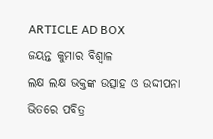ARTICLE AD BOX
ଜୟନ୍ତ କୁମାର ବିଶ୍ବାଳ
ଲକ୍ଷ ଲକ୍ଷ ଭକ୍ତଙ୍କ ଉତ୍ସାହ ଓ ଉଦ୍ଦୀପନା ଭିତରେ ପବିତ୍ର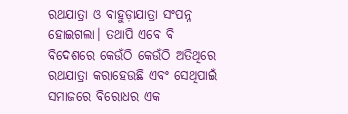ରଥଯାତ୍ରା ଓ ବାହୁଡ଼ାଯାତ୍ରା ସଂପନ୍ନ ହୋଇଗଲା। ତଥାପି ଏବେ ବି ବିଦେଶରେ କେଉଁଠି କେଉଁଠି ଅତିଥିରେ ରଥଯାତ୍ରା କରାହେଉଛି ଏବଂ ସେଥିପାଇଁ ସମାଜରେ ବିରୋଧର ଏକ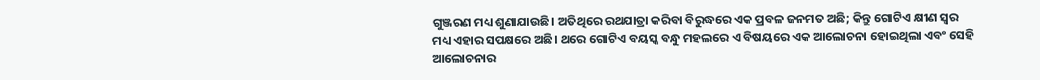ଗୁଞ୍ଜରଣ ମଧ୍ୟ ଶୁଣାଯାଉଛି। ଅତିଥିରେ ରଥଯାତ୍ରା କରିବା ବିରୁଦ୍ଧରେ ଏକ ପ୍ରବଳ ଜନମତ ଅଛି; କିନ୍ତୁ ଗୋଟିଏ କ୍ଷୀଣ ସ୍ବର ମଧ୍ୟ ଏହାର ସପକ୍ଷରେ ଅଛି। ଥରେ ଗୋଟିଏ ବୟସ୍କ ବନ୍ଧୁ ମହଲରେ ଏ ବିଷୟରେ ଏକ ଆଲୋଚନା ହୋଇଥିଲା ଏବଂ ସେହି ଆଲୋଚନାର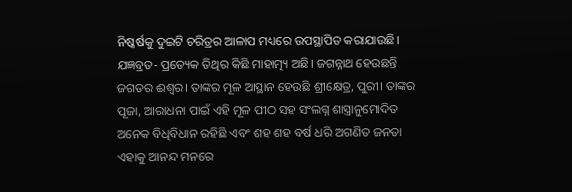ନିଷ୍କର୍ଷକୁ ଦୁଇଟି ଚରିତ୍ରର ଆଳାପ ମଧ୍ୟରେ ଉପସ୍ଥାପିତ କରାଯାଉଛି।
ଯଜ୍ଞବ୍ରତ- ପ୍ରତ୍ୟେକ ତିଥିର କିଛି ମାହାତ୍ମ୍ୟ ଅଛି। ଜଗନ୍ନାଥ ହେଉଛନ୍ତି ଜଗତର ଈଶ୍ବର। ତାଙ୍କର ମୂଳ ଆସ୍ଥାନ ହେଉଛି ଶ୍ରୀକ୍ଷେତ୍ର, ପୁରୀ। ତାଙ୍କର ପୂଜା, ଆରାଧନା ପାଇଁ ଏହି ମୂଳ ପୀଠ ସହ ସଂଲଗ୍ନ ଶାସ୍ତ୍ରାନୁମୋଦିତ ଅନେକ ବିଧିବିଧାନ ରହିଛି ଏବଂ ଶହ ଶହ ବର୍ଷ ଧରି ଅଗଣିତ ଜନତା ଏହାକୁ ଆନନ୍ଦ ମନରେ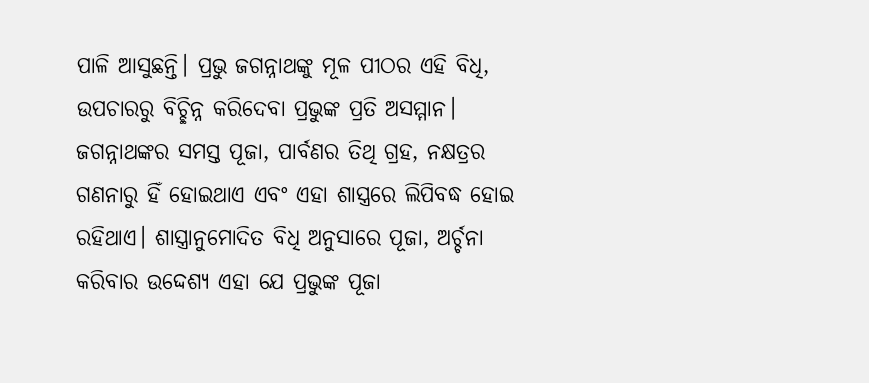ପାଳି ଆସୁଛନ୍ତି। ପ୍ରଭୁ ଜଗନ୍ନାଥଙ୍କୁ ମୂଳ ପୀଠର ଏହି ବିଧି, ଉପଚାରରୁ ବିଚ୍ଛିନ୍ନ କରିଦେବା ପ୍ରଭୁଙ୍କ ପ୍ରତି ଅସମ୍ମାନ। ଜଗନ୍ନାଥଙ୍କର ସମସ୍ତ ପୂଜା, ପାର୍ବଣର ତିଥି ଗ୍ରହ, ନକ୍ଷତ୍ରର ଗଣନାରୁ ହିଁ ହୋଇଥାଏ ଏବଂ ଏହା ଶାସ୍ତ୍ରରେ ଲିପିବଦ୍ଧ ହୋଇ ରହିଥାଏ। ଶାସ୍ତ୍ରାନୁମୋଦିତ ବିଧି ଅନୁସାରେ ପୂଜା, ଅର୍ଚ୍ଚନା କରିବାର ଉଦ୍ଦେଶ୍ୟ ଏହା ଯେ ପ୍ରଭୁଙ୍କ ପୂଜା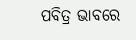ପବିତ୍ର ଭାବରେ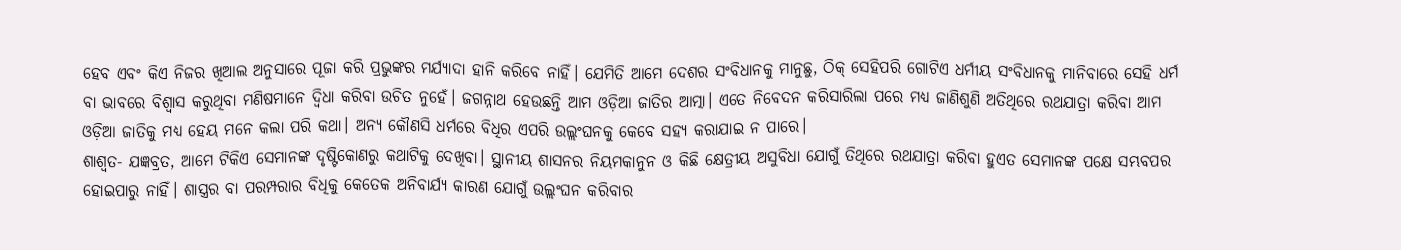ହେବ ଏବଂ କିଏ ନିଜର ଖିଆଲ ଅନୁସାରେ ପୂଜା କରି ପ୍ରଭୁଙ୍କର ମର୍ଯ୍ୟାଦା ହାନି କରିବେ ନାହିଁ। ଯେମିତି ଆମେ ଦେଶର ସଂବିଧାନକୁ ମାନୁଛୁ, ଠିକ୍ ସେହିପରି ଗୋଟିଏ ଧର୍ମୀୟ ସଂବିଧାନକୁ ମାନିବାରେ ସେହି ଧର୍ମ ବା ଭାବରେ ବିଶ୍ବାସ କରୁଥିବା ମଣିଷମାନେ ଦ୍ବିଧା କରିବା ଉଚିତ ନୁହେଁ। ଜଗନ୍ନାଥ ହେଉଛନ୍ତି ଆମ ଓଡ଼ିଆ ଜାତିର ଆତ୍ମା। ଏତେ ନିବେଦନ କରିସାରିଲା ପରେ ମଧ୍ୟ ଜାଣିଶୁଣି ଅତିଥିରେ ରଥଯାତ୍ରା କରିବା ଆମ ଓଡ଼ିଆ ଜାତିକୁ ମଧ୍ୟ ହେୟ ମନେ କଲା ପରି କଥା। ଅନ୍ୟ କୌଣସି ଧର୍ମରେ ବିଧିର ଏପରି ଉଲ୍ଲଂଘନକୁ କେବେ ସହ୍ୟ କରାଯାଇ ନ ପାରେ।
ଶାଶ୍ବତ- ଯଜ୍ଞବ୍ରତ, ଆମେ ଟିକିଏ ସେମାନଙ୍କ ଦୃଷ୍ଟିକୋଣରୁ କଥାଟିକୁ ଦେଖିବା। ସ୍ଥାନୀୟ ଶାସନର ନିୟମକାନୁନ ଓ କିଛି କ୍ଷେତ୍ରୀୟ ଅସୁବିଧା ଯୋଗୁଁ ତିଥିରେ ରଥଯାତ୍ରା କରିବା ହୁଏତ ସେମାନଙ୍କ ପକ୍ଷେ ସମ୍ଭବପର ହୋଇପାରୁ ନାହିଁ। ଶାସ୍ତ୍ରର ବା ପରମ୍ପରାର ବିଧିକୁ କେତେକ ଅନିବାର୍ଯ୍ୟ କାରଣ ଯୋଗୁଁ ଉଲ୍ଲଂଘନ କରିବାର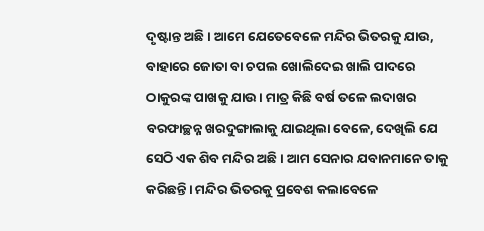ଦୃଷ୍ଟାନ୍ତ ଅଛି। ଆମେ ଯେତେବେଳେ ମନ୍ଦିର ଭିତରକୁ ଯାଉ, ବାହାରେ ଜୋତା ବା ଚପଲ ଖୋଲିଦେଇ ଖାଲି ପାଦରେ ଠାକୁରଙ୍କ ପାଖକୁ ଯାଉ। ମାତ୍ର କିଛି ବର୍ଷ ତଳେ ଲଦାଖର ବରଫାଚ୍ଛନ୍ନ ଖରଦୁଙ୍ଗାଲାକୁ ଯାଇଥିଲା ବେଳେ, ଦେଖିଲି ଯେ ସେଠି ଏକ ଶିବ ମନ୍ଦିର ଅଛି। ଆମ ସେନାର ଯବାନମାନେ ତାକୁ କରିଛନ୍ତି। ମନ୍ଦିର ଭିତରକୁ ପ୍ରବେଶ କଲାବେଳେ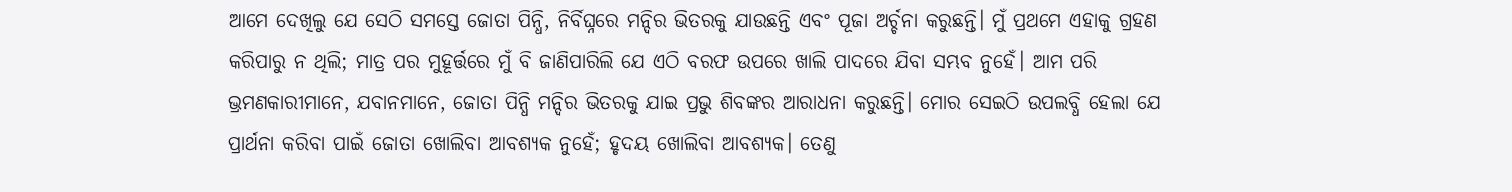ଆମେ ଦେଖିଲୁ ଯେ ସେଠି ସମସ୍ତେ ଜୋତା ପିନ୍ଧି, ନିର୍ବିଘ୍ନରେ ମନ୍ଦିର ଭିତରକୁ ଯାଉଛନ୍ତି ଏବଂ ପୂଜା ଅର୍ଚ୍ଚନା କରୁଛନ୍ତି। ମୁଁ ପ୍ରଥମେ ଏହାକୁ ଗ୍ରହଣ କରିପାରୁ ନ ଥିଲି; ମାତ୍ର ପର ମୁହୂର୍ତ୍ତରେ ମୁଁ ବି ଜାଣିପାରିଲି ଯେ ଏଠି ବରଫ ଉପରେ ଖାଲି ପାଦରେ ଯିବା ସମ୍ଭବ ନୁହେଁ। ଆମ ପରି ଭ୍ରମଣକାରୀମାନେ, ଯବାନମାନେ, ଜୋତା ପିନ୍ଧି ମନ୍ଦିର ଭିତରକୁ ଯାଇ ପ୍ରଭୁ ଶିବଙ୍କର ଆରାଧନା କରୁଛନ୍ତି। ମୋର ସେଇଠି ଉପଲବ୍ଧି ହେଲା ଯେ ପ୍ରାର୍ଥନା କରିବା ପାଇଁ ଜୋତା ଖୋଲିବା ଆବଶ୍ୟକ ନୁହେଁ; ହୃଦୟ ଖୋଲିବା ଆବଶ୍ୟକ। ତେଣୁ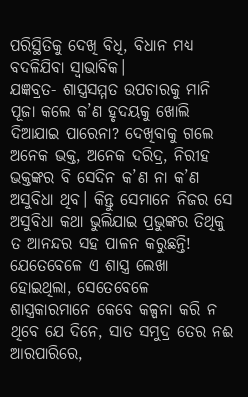ପରିସ୍ଥିତିକୁ ଦେଖି ବିଧି, ବିଧାନ ମଧ୍ୟ ବଦଳିଯିବା ସ୍ବାଭାବିକ।
ଯଜ୍ଞବ୍ରତ- ଶାସ୍ତ୍ରସମ୍ମତ ଉପଚାରକୁ ମାନି ପୂଜା କଲେ କ’ଣ ହୃଦୟକୁ ଖୋଲି ଦିଆଯାଇ ପାରେନା? ଦେଖିବାକୁ ଗଲେ ଅନେକ ଭକ୍ତ, ଅନେକ ଦରିଦ୍ର, ନିରୀହ ଭକ୍ତଙ୍କର ବି ସେଦିନ କ’ଣ ନା କ’ଣ ଅସୁବିଧା ଥିବ। କିନ୍ତୁ ସେମାନେ ନିଜର ସେ ଅସୁବିଧା କଥା ଭୁଲିଯାଇ ପ୍ରଭୁଙ୍କର ତିଥିକୁ ତ ଆନନ୍ଦର ସହ ପାଳନ କରୁଛନ୍ତି!
ଯେତେବେଳେ ଏ ଶାସ୍ତ୍ର ଲେଖା ହୋଇଥିଲା, ସେତେବେଳେ ଶାସ୍ତ୍ରକାରମାନେ କେବେ କଳ୍ପନା କରି ନ ଥିବେ ଯେ ଦିନେ, ସାତ ସମୁଦ୍ର ତେର ନଈ ଆରପାରିରେ,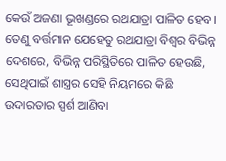କେଉଁ ଅଜଣା ଭୂଖଣ୍ଡରେ ରଥଯାତ୍ରା ପାଳିତ ହେବ। ତେଣୁ ବର୍ତ୍ତମାନ ଯେହେତୁ ରଥଯାତ୍ରା ବିଶ୍ବର ବିଭିନ୍ନ ଦେଶରେ, ବିଭିନ୍ନ ପରିସ୍ଥିତିରେ ପାଳିତ ହେଉଛି, ସେଥିପାଇଁ ଶାସ୍ତ୍ରର ସେହି ନିୟମରେ କିଛି ଉଦାରତାର ସ୍ପର୍ଶ ଆଣିବା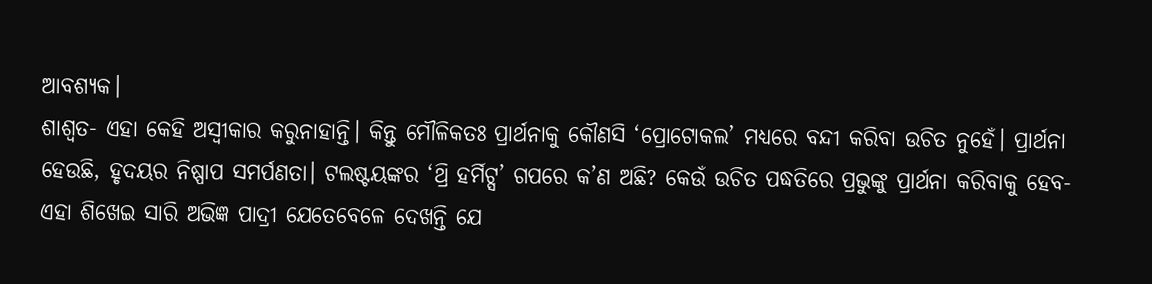ଆବଶ୍ୟକ।
ଶାଶ୍ବତ- ଏହା କେହି ଅସ୍ବୀକାର କରୁନାହାନ୍ତି। କିନ୍ତୁ ମୌଳିକତଃ ପ୍ରାର୍ଥନାକୁ କୌଣସି ‘ପ୍ରୋଟୋକଲ’ ମଧ୍ୟରେ ବନ୍ଦୀ କରିବା ଉଚିତ ନୁହେଁ। ପ୍ରାର୍ଥନା ହେଉଛି, ହୃଦୟର ନିଷ୍ପାପ ସମର୍ପଣତା। ଟଲଷ୍ଟୟଙ୍କର ‘ଥ୍ରି ହର୍ମିଟ୍ସ’ ଗପରେ କ’ଣ ଅଛି? କେଉଁ ଉଚିତ ପଦ୍ଧତିରେ ପ୍ରଭୁଙ୍କୁ ପ୍ରାର୍ଥନା କରିବାକୁ ହେବ- ଏହା ଶିଖେଇ ସାରି ଅଭିଜ୍ଞ ପାଦ୍ରୀ ଯେତେବେଳେ ଦେଖନ୍ତି ଯେ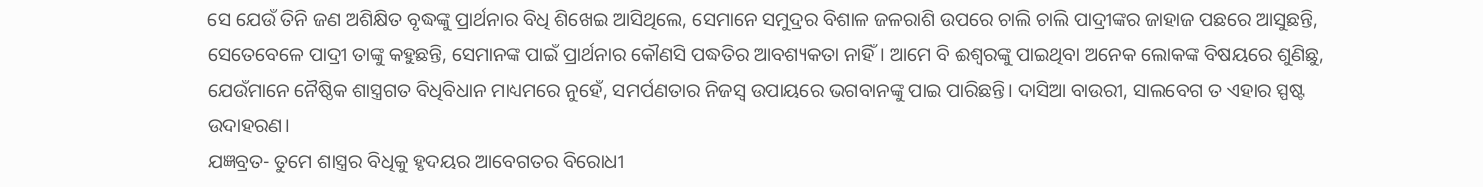ସେ ଯେଉଁ ତିନି ଜଣ ଅଶିକ୍ଷିତ ବୃଦ୍ଧଙ୍କୁ ପ୍ରାର୍ଥନାର ବିଧି ଶିଖେଇ ଆସିଥିଲେ, ସେମାନେ ସମୁଦ୍ରର ବିଶାଳ ଜଳରାଶି ଉପରେ ଚାଲି ଚାଲି ପାଦ୍ରୀଙ୍କର ଜାହାଜ ପଛରେ ଆସୁଛନ୍ତି, ସେତେବେଳେ ପାଦ୍ରୀ ତାଙ୍କୁ କହୁଛନ୍ତି, ସେମାନଙ୍କ ପାଇଁ ପ୍ରାର୍ଥନାର କୌଣସି ପଦ୍ଧତିର ଆବଶ୍ୟକତା ନାହିଁ। ଆମେ ବି ଈଶ୍ବରଙ୍କୁ ପାଇଥିବା ଅନେକ ଲୋକଙ୍କ ବିଷୟରେ ଶୁଣିଛୁ, ଯେଉଁମାନେ ନୈଷ୍ଠିକ ଶାସ୍ତ୍ରଗତ ବିଧିବିଧାନ ମାଧ୍ୟମରେ ନୁହେଁ, ସମର୍ପଣତାର ନିଜସ୍ବ ଉପାୟରେ ଭଗବାନଙ୍କୁ ପାଇ ପାରିଛନ୍ତି। ଦାସିଆ ବାଉରୀ, ସାଲବେଗ ତ ଏହାର ସ୍ପଷ୍ଟ ଉଦାହରଣ।
ଯଜ୍ଞବ୍ରତ- ତୁମେ ଶାସ୍ତ୍ରର ବିଧିକୁ ହୃଦୟର ଆବେଗତର ବିରୋଧୀ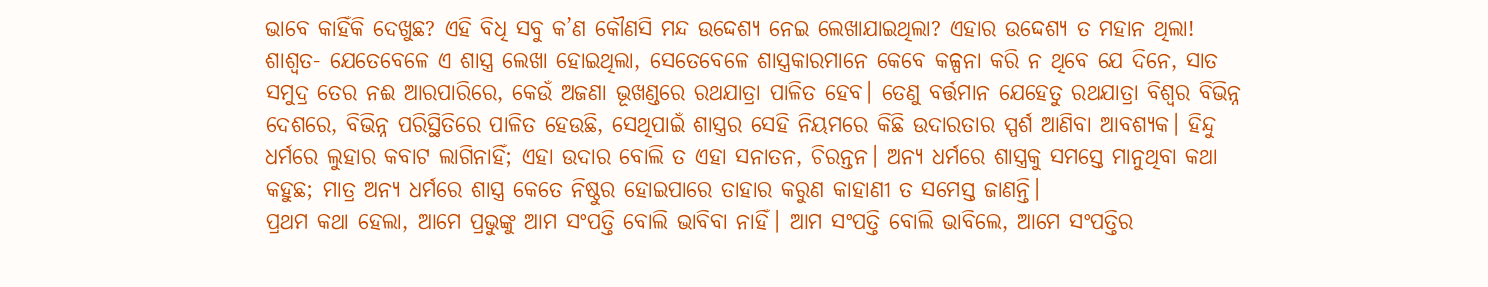ଭାବେ କାହିଁକି ଦେଖୁଛ? ଏହି ବିଧି ସବୁ କ’ଣ କୌଣସି ମନ୍ଦ ଉଦ୍ଦେଶ୍ୟ ନେଇ ଲେଖାଯାଇଥିଲା? ଏହାର ଉଦ୍ଦେଶ୍ୟ ତ ମହାନ ଥିଲା!
ଶାଶ୍ବତ- ଯେତେବେଳେ ଏ ଶାସ୍ତ୍ର ଲେଖା ହୋଇଥିଲା, ସେତେବେଳେ ଶାସ୍ତ୍ରକାରମାନେ କେବେ କଳ୍ପନା କରି ନ ଥିବେ ଯେ ଦିନେ, ସାତ ସମୁଦ୍ର ତେର ନଈ ଆରପାରିରେ, କେଉଁ ଅଜଣା ଭୂଖଣ୍ଡରେ ରଥଯାତ୍ରା ପାଳିତ ହେବ। ତେଣୁ ବର୍ତ୍ତମାନ ଯେହେତୁ ରଥଯାତ୍ରା ବିଶ୍ବର ବିଭିନ୍ନ ଦେଶରେ, ବିଭିନ୍ନ ପରିସ୍ଥିତିରେ ପାଳିତ ହେଉଛି, ସେଥିପାଇଁ ଶାସ୍ତ୍ରର ସେହି ନିୟମରେ କିଛି ଉଦାରତାର ସ୍ପର୍ଶ ଆଣିବା ଆବଶ୍ୟକ। ହିନ୍ଦୁ ଧର୍ମରେ ଲୁହାର କବାଟ ଲାଗିନାହିଁ; ଏହା ଉଦାର ବୋଲି ତ ଏହା ସନାତନ, ଚିରନ୍ତନ। ଅନ୍ୟ ଧର୍ମରେ ଶାସ୍ତ୍ରକୁ ସମସ୍ତେ ମାନୁଥିବା କଥା କହୁଛ; ମାତ୍ର ଅନ୍ୟ ଧର୍ମରେ ଶାସ୍ତ୍ର କେତେ ନିଷ୍ଠୁର ହୋଇପାରେ ତାହାର କରୁଣ କାହାଣୀ ତ ସମେସ୍ତ ଜାଣନ୍ତି।
ପ୍ରଥମ କଥା ହେଲା, ଆମେ ପ୍ରଭୁଙ୍କୁ ଆମ ସଂପତ୍ତି ବୋଲି ଭାବିବା ନାହିଁ। ଆମ ସଂପତ୍ତି ବୋଲି ଭାବିଲେ, ଆମେ ସଂପତ୍ତିର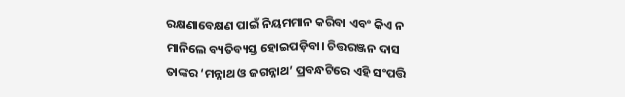ରକ୍ଷଣାବେକ୍ଷଣ ପାଇଁ ନିୟମମାନ କରିବା ଏବଂ କିଏ ନ ମାନିଲେ ବ୍ୟତିବ୍ୟସ୍ତ ହୋଇପଡ଼ିବା। ଚିତ୍ତରଞ୍ଜନ ଦାସ ତାଙ୍କର ‘ମନ୍ନାଥ ଓ ଜଗନ୍ନାଥ’ ପ୍ରବନ୍ଧଟିରେ ଏହି ସଂପତ୍ତି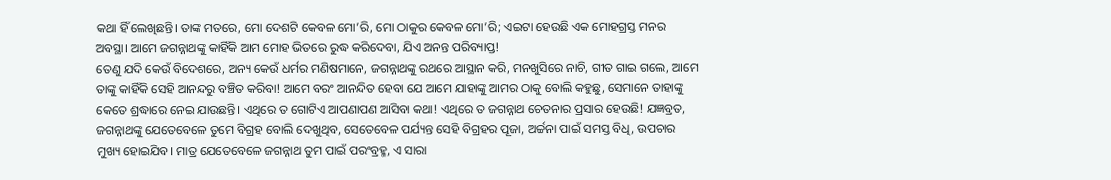କଥା ହିଁ ଲେଖିଛନ୍ତି। ତାଙ୍କ ମତରେ, ମୋ ଦେଶଟି କେବଳ ମୋ’ରି, ମୋ ଠାକୁର କେବଳ ମୋ’ରି; ଏଇଟା ହେଉଛି ଏକ ମୋହଗ୍ରସ୍ତ ମନର ଅବସ୍ଥା। ଆମେ ଜଗନ୍ନାଥଙ୍କୁ କାହିଁକି ଆମ ମୋହ ଭିତରେ ରୁଦ୍ଧ କରିଦେବା, ଯିଏ ଅନନ୍ତ ପରିବ୍ୟାପ୍ତ!
ତେଣୁ ଯଦି କେଉଁ ବିଦେଶରେ, ଅନ୍ୟ କେଉଁ ଧର୍ମର ମଣିଷମାନେ, ଜଗନ୍ନାଥଙ୍କୁ ରଥରେ ଆସ୍ଥାନ କରି, ମନଖୁସିରେ ନାଚି, ଗୀତ ଗାଇ ଗଲେ, ଆମେ ତାଙ୍କୁ କାହିଁକି ସେହି ଆନନ୍ଦରୁ ବଞ୍ଚିତ କରିବା! ଆମେ ବରଂ ଆନନ୍ଦିତ ହେବା ଯେ ଆମେ ଯାହାଙ୍କୁ ଆମର ଠାକୁ ବୋଲି କହୁଛୁ, ସେମାନେ ତାହାଙ୍କୁ କେତେ ଶ୍ରଦ୍ଧାରେ ନେଇ ଯାଉଛନ୍ତି। ଏଥିରେ ତ ଗୋଟିଏ ଆପଣାପଣ ଆସିବା କଥା! ଏଥିରେ ତ ଜଗନ୍ନାଥ ଚେତନାର ପ୍ରସାର ହେଉଛି! ଯଜ୍ଞବ୍ରତ, ଜଗନ୍ନାଥଙ୍କୁ ଯେତେବେଳେ ତୁମେ ବିଗ୍ରହ ବୋଲି ଦେଖୁଥିବ, ସେତେବେଳ ପର୍ଯ୍ୟନ୍ତ ସେହି ବିଗ୍ରହର ପୂଜା, ଅର୍ଚ୍ଚନା ପାଇଁ ସମସ୍ତ ବିଧି, ଉପଚାର ମୁଖ୍ୟ ହୋଇଯିବ। ମାତ୍ର ଯେତେବେଳେ ଜଗନ୍ନାଥ ତୁମ ପାଇଁ ପରଂବ୍ରହ୍ମ, ଏ ସାରା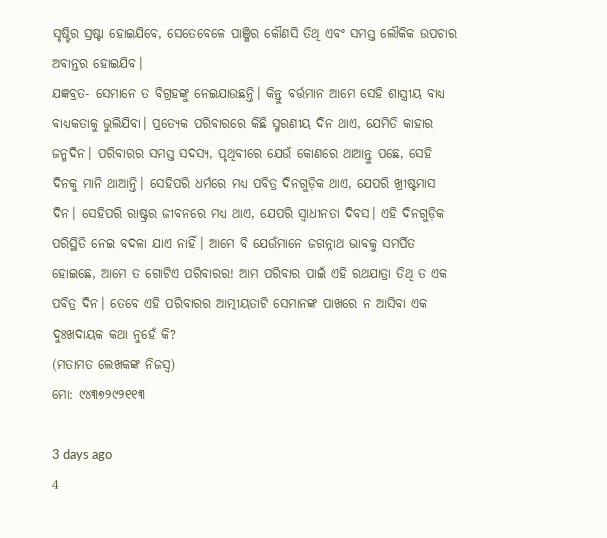ସୃଷ୍ଟିର ସ୍ରଷ୍ଟା ହୋଇଯିବେ, ସେତେବେଳେ ପାଞ୍ଜିର କୌଣସି ତିଥି ଏବଂ ସମସ୍ତ ଲୌକିକ ଉପଚାର ଅବାନ୍ତର ହୋଇଯିବ।
ଯଜ୍ଞବ୍ରତ- ସେମାନେ ତ ବିଗ୍ରହଙ୍କୁ ନେଇଯାଉଛନ୍ତି। କିନ୍ତୁ ବର୍ତ୍ତମାନ ଆମେ ସେହି ଶାସ୍ତ୍ରୀୟ ବାଧ୍ୟ ବାଧ୍ୟକତାକୁ ଭୁଲିଯିବା। ପ୍ରତ୍ୟେକ ପରିବାରରେ କିଛି ସ୍ମରଣୀୟ ଦିନ ଥାଏ, ଯେମିତି କାହାର ଜନ୍ମଦିନ। ପରିବାରର ସମସ୍ତ ସଦସ୍ୟ, ପୃଥିବୀରେ ଯେଉଁ କୋଣରେ ଥାଆନ୍ତୁ ପଛେ, ସେହି ଦିନକୁ ମାନି ଥାଆନ୍ତି। ସେହିପରି ଧର୍ମରେ ମଧ୍ୟ ପବିତ୍ର ଦିନଗୁଡ଼ିକ ଥାଏ, ଯେପରି ଖ୍ରୀଷ୍ଟମାସ ଦିନ। ସେହିପରି ରାଷ୍ଟ୍ରର ଜୀବନରେ ମଧ୍ୟ ଥାଏ, ଯେପରି ସ୍ବାଧୀନତା ଦିବସ। ଏହି ଦିନଗୁଡ଼ିକ ପରିସ୍ଥିତି ନେଇ ବଦଳା ଯାଏ ନାହିଁ। ଆମେ ବି ଯେଉଁମାନେ ଜଗନ୍ନାଥ ଭାବକୁ ସମର୍ପିତ ହୋଇଛେ, ଆମେ ତ ଗୋଟିଏ ପରିବାରର! ଆମ ପରିବାର ପାଇଁ ଏହି ରଥଯାତ୍ରା ତିଥି ତ ଏକ ପବିତ୍ର ଦିନ। ତେବେ ଏହି ପରିବାରର ଆତ୍ମୀୟତାଟି ସେମାନଙ୍କ ପାଖରେ ନ ଆସିବା ଏକ ଦୁଃଖଦାୟକ କଥା ନୁହେଁ କି?
(ମତାମତ ଲେଖକଙ୍କ ନିଜସ୍ବ)
ମୋ: ୯୪୩୭୨୯୨୧୧୩

3 days ago
4